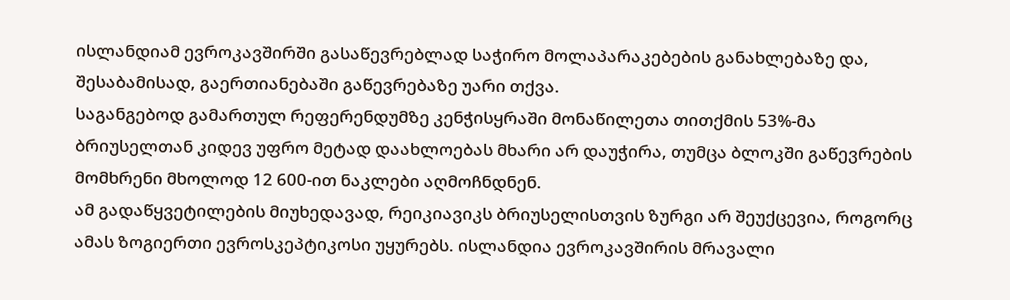ისლანდიამ ევროკავშირში გასაწევრებლად საჭირო მოლაპარაკებების განახლებაზე და, შესაბამისად, გაერთიანებაში გაწევრებაზე უარი თქვა.
საგანგებოდ გამართულ რეფერენდუმზე კენჭისყრაში მონაწილეთა თითქმის 53%-მა ბრიუსელთან კიდევ უფრო მეტად დაახლოებას მხარი არ დაუჭირა, თუმცა ბლოკში გაწევრების მომხრენი მხოლოდ 12 600-ით ნაკლები აღმოჩნდნენ.
ამ გადაწყვეტილების მიუხედავად, რეიკიავიკს ბრიუსელისთვის ზურგი არ შეუქცევია, როგორც ამას ზოგიერთი ევროსკეპტიკოსი უყურებს. ისლანდია ევროკავშირის მრავალი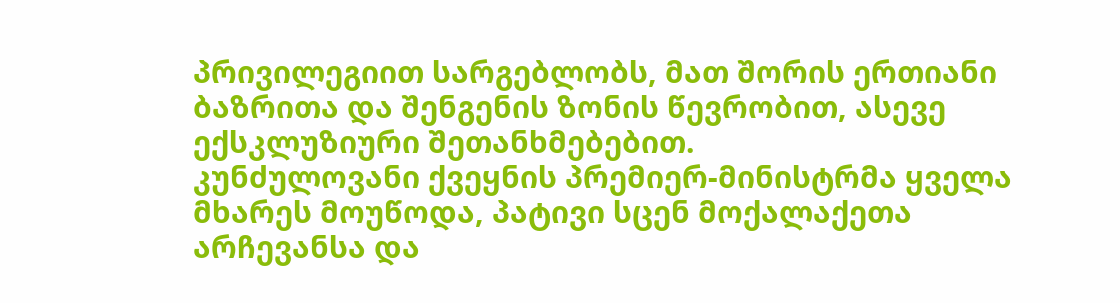პრივილეგიით სარგებლობს, მათ შორის ერთიანი ბაზრითა და შენგენის ზონის წევრობით, ასევე ექსკლუზიური შეთანხმებებით.
კუნძულოვანი ქვეყნის პრემიერ-მინისტრმა ყველა მხარეს მოუწოდა, პატივი სცენ მოქალაქეთა არჩევანსა და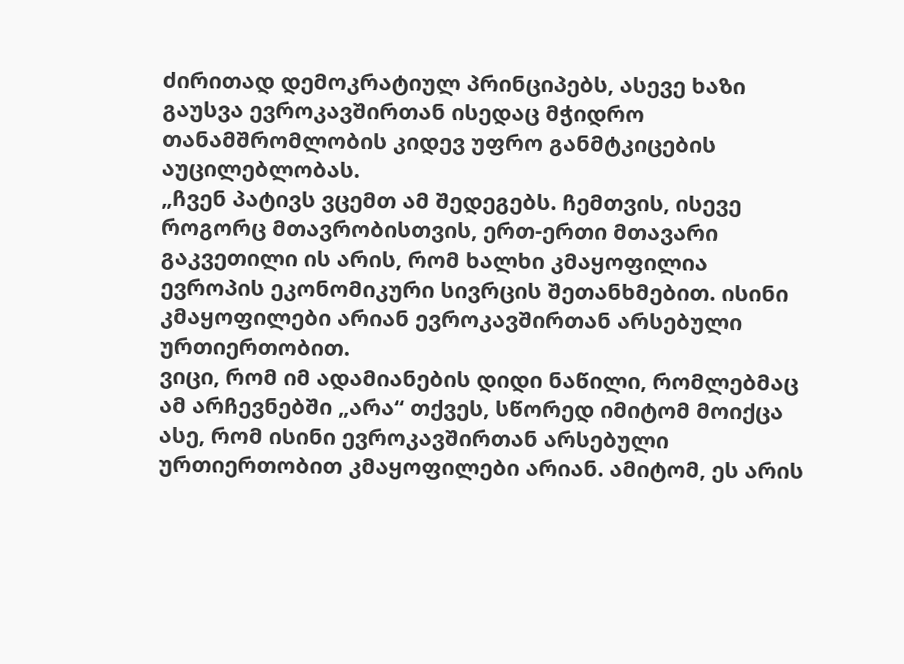ძირითად დემოკრატიულ პრინციპებს, ასევე ხაზი გაუსვა ევროკავშირთან ისედაც მჭიდრო თანამშრომლობის კიდევ უფრო განმტკიცების აუცილებლობას.
„ჩვენ პატივს ვცემთ ამ შედეგებს. ჩემთვის, ისევე როგორც მთავრობისთვის, ერთ-ერთი მთავარი გაკვეთილი ის არის, რომ ხალხი კმაყოფილია ევროპის ეკონომიკური სივრცის შეთანხმებით. ისინი კმაყოფილები არიან ევროკავშირთან არსებული ურთიერთობით.
ვიცი, რომ იმ ადამიანების დიდი ნაწილი, რომლებმაც ამ არჩევნებში „არა“ თქვეს, სწორედ იმიტომ მოიქცა ასე, რომ ისინი ევროკავშირთან არსებული ურთიერთობით კმაყოფილები არიან. ამიტომ, ეს არის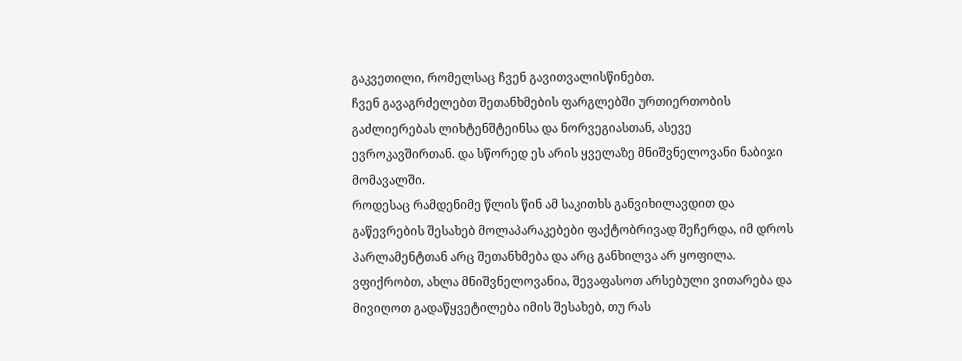გაკვეთილი, რომელსაც ჩვენ გავითვალისწინებთ.
ჩვენ გავაგრძელებთ შეთანხმების ფარგლებში ურთიერთობის გაძლიერებას ლიხტენშტეინსა და ნორვეგიასთან, ასევე ევროკავშირთან. და სწორედ ეს არის ყველაზე მნიშვნელოვანი ნაბიჯი მომავალში.
როდესაც რამდენიმე წლის წინ ამ საკითხს განვიხილავდით და გაწევრების შესახებ მოლაპარაკებები ფაქტობრივად შეჩერდა, იმ დროს პარლამენტთან არც შეთანხმება და არც განხილვა არ ყოფილა.
ვფიქრობთ, ახლა მნიშვნელოვანია, შევაფასოთ არსებული ვითარება და მივიღოთ გადაწყვეტილება იმის შესახებ, თუ რას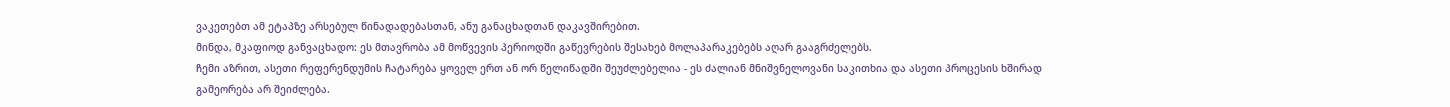ვაკეთებთ ამ ეტაპზე არსებულ წინადადებასთან, ანუ განაცხადთან დაკავშირებით.
მინდა, მკაფიოდ განვაცხადო: ეს მთავრობა ამ მოწვევის პერიოდში გაწევრების შესახებ მოლაპარაკებებს აღარ გააგრძელებს.
ჩემი აზრით, ასეთი რეფერენდუმის ჩატარება ყოველ ერთ ან ორ წელიწადში შეუძლებელია - ეს ძალიან მნიშვნელოვანი საკითხია და ასეთი პროცესის ხშირად გამეორება არ შეიძლება.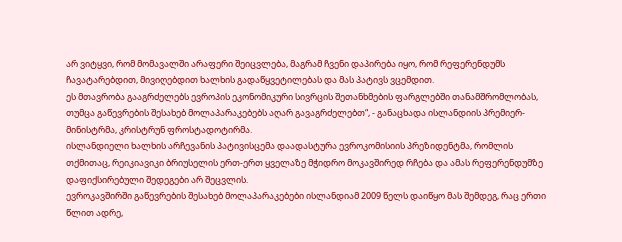არ ვიტყვი, რომ მომავალში არაფერი შეიცვლება, მაგრამ ჩვენი დაპირება იყო, რომ რეფერენდუმს ჩავატარებდით, მივიღებდით ხალხის გადაწყვეტილებას და მას პატივს ვცემდით.
ეს მთავრობა გააგრძელებს ევროპის ეკონომიკური სივრცის შეთანხმების ფარგლებში თანამშრომლობას, თუმცა გაწევრების შესახებ მოლაპარაკებებს აღარ გავაგრძელებთ“, - განაცხადა ისლანდიის პრემიერ-მინისტრმა, კრისტრუნ ფროსტადოტირმა.
ისლანდიელი ხალხის არჩევანის პატივისცემა დაადასტურა ევროკომისიის პრეზიდენტმა, რომლის თქმითაც, რეიკიავიკი ბრიუსელის ერთ-ერთ ყველაზე მჭიდრო მოკავშირედ რჩება და ამას რეფერენდუმზე დაფიქსირებული შედეგები არ შეცვლის.
ევროკავშირში გაწევრების შესახებ მოლაპარაკებები ისლანდიამ 2009 წელს დაიწყო მას შემდეგ, რაც ერთი წლით ადრე,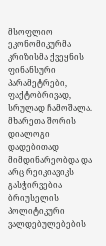მსოფლიო ეკონომიკურმა კრიზისმა ქვეყნის ფინანსური პარამეტრები, ფაქტობრივად, სრულად ჩამოშალა.
მხარეთა შორის დიალოგი დადებითად მიმდინარეობდა და არც რეიკიავიკს გასჭირვებია ბრიუსელის პოლიტიკური ვალდებულებების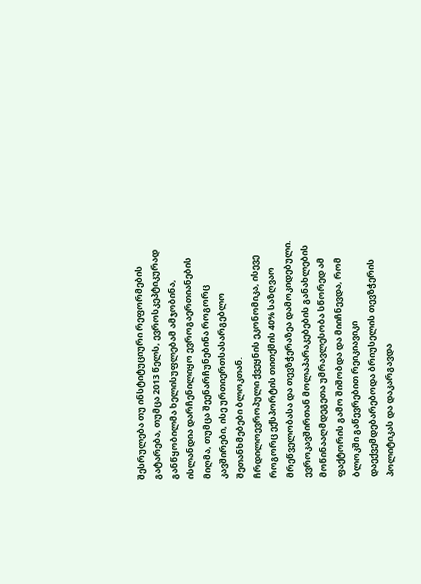შესრულება თუ ინსტიტუციური რეფორმების გატარება, თუმცა 2013 წელს, ევროსკეპტიკურად განწყობილმა ხელისუფლებამ ამჯობინა, ისლანდია დარჩენილიყო ევროგაერთიანების მიღმა, თუმცა შეენარჩუნებინა როგორც კავშირები, ისე ურთიერთსასარგებლო შეთანხმებები ბლოკთან.
ჩრდილოევროპული ქვეყნის ეკონომიკა, ისევე როგორც ექსპორტის თითქმის 40% საზღვაო მრეწველობასა და თევზჭერაზეა დამოკიდებული.
ევროკავშირთან მოლაპარაკებების განახლების მოწინააღმდეგეთა უმრავლესობა სწორედ ამ ფაქტორის გამო შიშობდა და მიიჩნევდა, რომ ბლოკში გაწევრებით რეიკიავიკი დაექვემდებარებოდა ბრიუსელის თევზჭერის პოლიტიკას და დაკარგავდა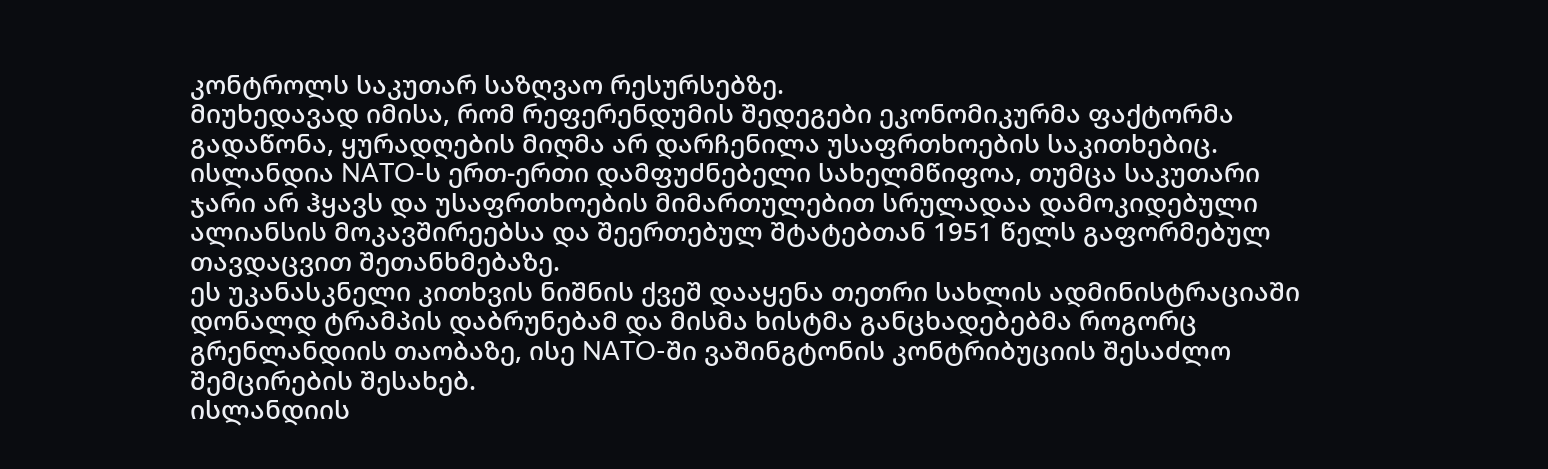კონტროლს საკუთარ საზღვაო რესურსებზე.
მიუხედავად იმისა, რომ რეფერენდუმის შედეგები ეკონომიკურმა ფაქტორმა გადაწონა, ყურადღების მიღმა არ დარჩენილა უსაფრთხოების საკითხებიც.
ისლანდია NATO-ს ერთ-ერთი დამფუძნებელი სახელმწიფოა, თუმცა საკუთარი ჯარი არ ჰყავს და უსაფრთხოების მიმართულებით სრულადაა დამოკიდებული ალიანსის მოკავშირეებსა და შეერთებულ შტატებთან 1951 წელს გაფორმებულ თავდაცვით შეთანხმებაზე.
ეს უკანასკნელი კითხვის ნიშნის ქვეშ დააყენა თეთრი სახლის ადმინისტრაციაში დონალდ ტრამპის დაბრუნებამ და მისმა ხისტმა განცხადებებმა როგორც გრენლანდიის თაობაზე, ისე NATO-ში ვაშინგტონის კონტრიბუციის შესაძლო შემცირების შესახებ.
ისლანდიის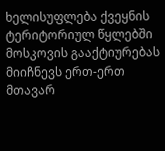ხელისუფლება ქვეყნის ტერიტორიულ წყლებში მოსკოვის გააქტიურებას მიიჩნევს ერთ-ერთ მთავარ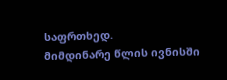საფრთხედ.
მიმდინარე წლის ივნისში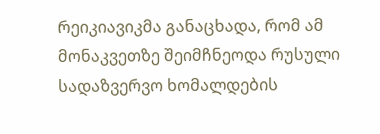რეიკიავიკმა განაცხადა, რომ ამ მონაკვეთზე შეიმჩნეოდა რუსული სადაზვერვო ხომალდების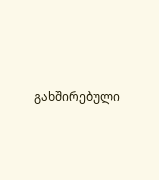გახშირებული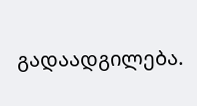გადაადგილება.